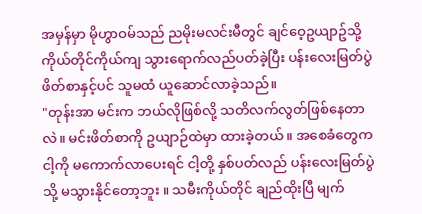အမှန်မှာ မိုဟွာဝမ်သည် ညမိုးမလင်းမီတွင် ချင်ဝေ့ဥယျာဥ်သို့ ကိုယ်တိုင်ကိုယ်ကျ သွားရောက်လည်ပတ်ခဲ့ပြီး ပန်းလေးမြတ်ပွဲဖိတ်စာနှင့်ပင် သူမထံ ယူဆောင်လာခဲ့သည်။
"တုန်းအာ မင်းက ဘယ်လိုဖြစ်လို့ သတိလက်လွတ်ဖြစ်နေတာလဲ။ မင်းဖိတ်စာကို ဥယျာဉ်ထဲမှာ ထားခဲ့တယ်။ အစေခံတွေက ငါ့ကို မကောက်လာပေးရင် ငါ့တို့ နှစ်ပတ်လည် ပန်းလေးမြတ်ပွဲသို့ မသွားနိုင်တော့ဘူး ။ သမီးကိုယ်တိုင် ချည်ထိုးပြီ မျက်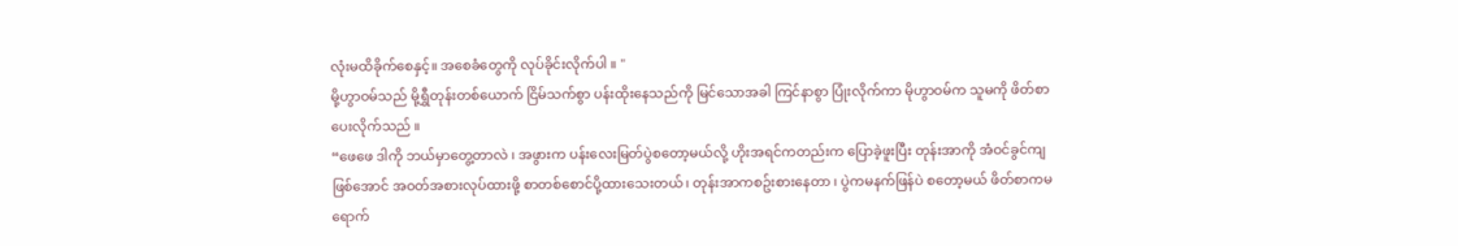လုံးမထိခိုက်စေနှင့်။ အစေခံတွေကို လုပ်ခိုင်းလိုက်ပါ ။ "
မို့ဟွာဝမ်သည် မို့ရွှီတုန်းတစ်ယောက် ငြိမ်သက်စွာ ပန်းထိုးနေသည်ကို မြင်သောအခါ ကြင်နာစွာ ပြုံးလိုက်ကာ မိုဟွာဝမ်က သူမကို ဖိတ်စာပေးလိုက်သည် ။
“ဖေဖေ ဒါကို ဘယ်မှာတွေ့တာလဲ ၊ အဖွားက ပန်းလေးမြတ်ပွဲစတော့မယ်လို့ ဟိုးအရင်ကတည်းက ပြောခဲ့ဖူးပြီး တုန်းအာကို အံဝင်ခွင်ကျဖြစ်အောင် အဝတ်အစားလုပ်ထားဖို့ စာတစ်စောင်ပို့ထားသေးတယ်၊ တုန်းအာကစဥ်းစားနေတာ ၊ ပွဲကမနက်ဖြန်ပဲ စတော့မယ် ဖိတ်စာကမရောက်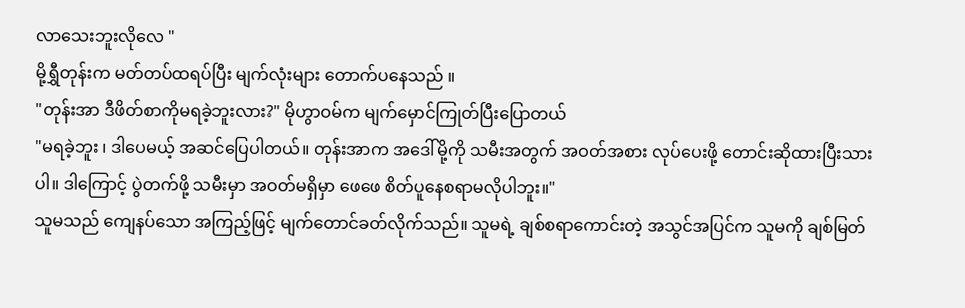လာသေးဘူးလိုလေ "
မို့ရွှီတုန်းက မတ်တပ်ထရပ်ပြီး မျက်လုံးများ တောက်ပနေသည် ။
"တုန်းအာ ဒီဖိတ်စာကိုမရခဲ့ဘူးလား?" မိုဟွာဝမ်က မျက်မှောင်ကြုတ်ပြီးပြောတယ်
"မရခဲ့ဘူး ၊ ဒါပေမယ့် အဆင်ပြေပါတယ်။ တုန်းအာက အဒေါ်မို့ကို သမီးအတွက် အဝတ်အစား လုပ်ပေးဖို့ တောင်းဆိုထားပြီးသားပါ။ ဒါကြောင့် ပွဲတက်ဖို့ သမီးမှာ အဝတ်မရှိမှာ ဖေဖေ စိတ်ပူနေစရာမလိုပါဘူး။"
သူမသည် ကျေနပ်သော အကြည့်ဖြင့် မျက်တောင်ခတ်လိုက်သည်။ သူမရဲ့ ချစ်စရာကောင်းတဲ့ အသွင်အပြင်က သူမကို ချစ်မြတ်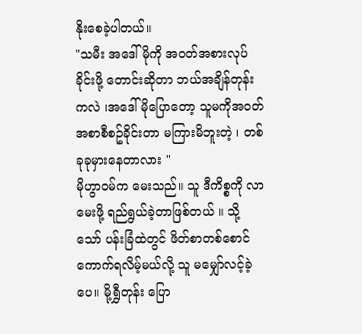နိုးစေခဲ့ပါတယ်။
"သမီး အဒေါ်မိုကို အဝတ်အစားလုပ်ခိုင်းဖို့ တောင်းဆိုတာ ဘယ်အချိန်တုန်းကလဲ ၊အဒေါ်မိုပြောတော့ သူမကိုအဝတ်အစာစီစဥ်ခိုင်းတာ မကြားမိဘူးတဲ့ ၊ တစ်ခုခုမှားနေတာလား "
မိုဟွာဝမ်က မေးသည်။ သူ ဒီကိစ္စကို လာမေးဖို့ ရည်ရွယ်ခဲ့တာဖြစ်တယ် ။ သို့သော် ပန်းခြံထဲတွင် ဖိတ်စာတစ်စောင် ကောက်ရလိမ့်မယ်လို့ သူ မမျှော်လင့်ခဲ့ပေ။ မို့ရွှီတုန်း ပြော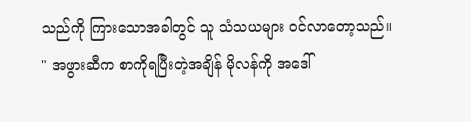သည်ကို ကြားသောအခါတွင် သူ သံသယများ ဝင်လာတော့သည်။
" အဖွားဆီက စာကိုရပြီးတဲ့အချိန် မိုလန်ကို အဒေါ်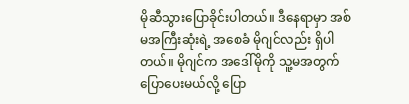မိုဆီသွားပြောခိုင်းပါတယ်။ ဒီနေရာမှာ အစ်မအကြီးဆုံးရဲ့ အစေခံ မိုဂျင်လည်း ရှိပါတယ်။ မိုဂျင်က အဒေါ်မိုကို သူ့မအတွက် ပြောပေးမယ်လို့ ပြော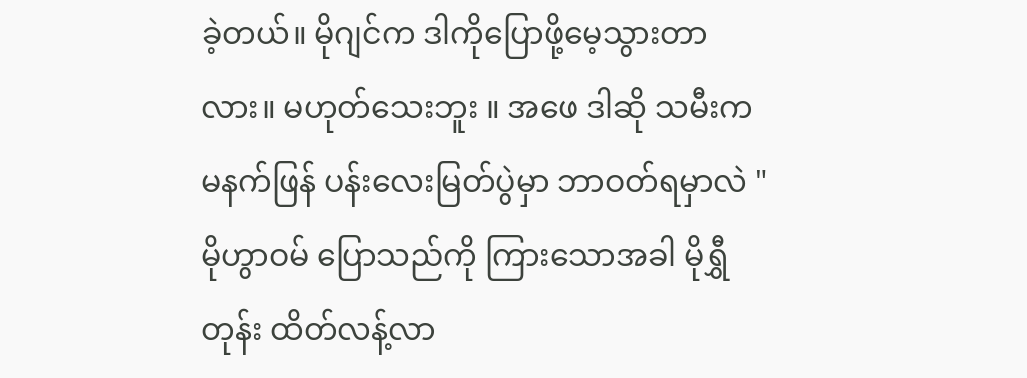ခဲ့တယ်။ မိုဂျင်က ဒါကိုပြောဖို့မေ့သွားတာလား။ မဟုတ်သေးဘူး ။ အဖေ ဒါဆို သမီးက မနက်ဖြန် ပန်းလေးမြတ်ပွဲမှာ ဘာဝတ်ရမှာလဲ "
မိုဟွာဝမ် ပြောသည်ကို ကြားသောအခါ မိုရွှီတုန်း ထိတ်လန့်လာ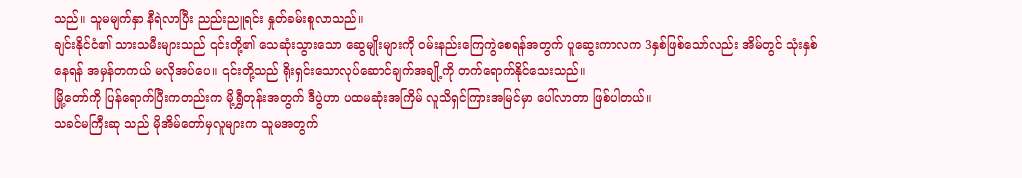သည်။ သူမမျက်နှာ နီရဲလာပြီး ညည်းညူရင်း နှုတ်ခမ်းစူလာသည်။
ချင်းနိုင်ငံ၏ သားသမီးများသည် ၎င်းတို့၏ သေဆုံးသွားသော ဆွေမျိုးများကို ဝမ်းနည်းကြေကွဲစေရန်အတွက် ပူဆွေးကာလက 3နှစ်ဖြစ်သော်လည်း အိမ်တွင် သုံးနှစ်နေရန် အမှန်တကယ် မလိုအပ်ပေ။ ၎င်းတို့သည် ရိုးရှင်းသောလုပ်ဆောင်ချက်အချို့ကို တက်ရောက်နိုင်သေးသည်။
မြို့တော်ကို ပြန်ရောက်ပြီးကတည်းက မို့ရွှီတုန်းအတွက် ဒီပွဲဟာ ပထမဆုံးအကြိမ် လူသိရှင်ကြားအမြင်မှာ ပေါ်လာတာ ဖြစ်ပါတယ်။
သခင်မကြီးဆု သည် မိုအိမ်တော်မှလူများက သူမအတွက်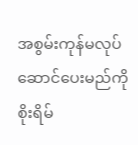အစွမ်းကုန်မလုပ်ဆောင်ပေးမည်ကို စိုးရိမ်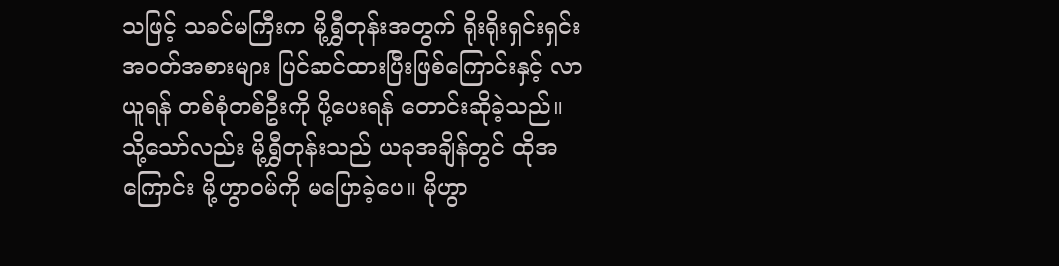သဖြင့် သခင်မကြီးက မို့ရွှီတုန်းအတွက် ရိုးရိုးရှင်းရှင်းအဝတ်အစားများ ပြင်ဆင်ထားပြီးဖြစ်ကြောင်းနှင့် လာယူရန် တစ်စုံတစ်ဦးကို ပို့ပေးရန် တောင်းဆိုခဲ့သည်။
သို့သော်လည်း မို့ရွှီတုန်းသည် ယခုအချိန်တွင် ထိုအကြောင်း မို့ဟွာဝမ်ကို မပြောခဲ့ပေ။ မိုဟွာ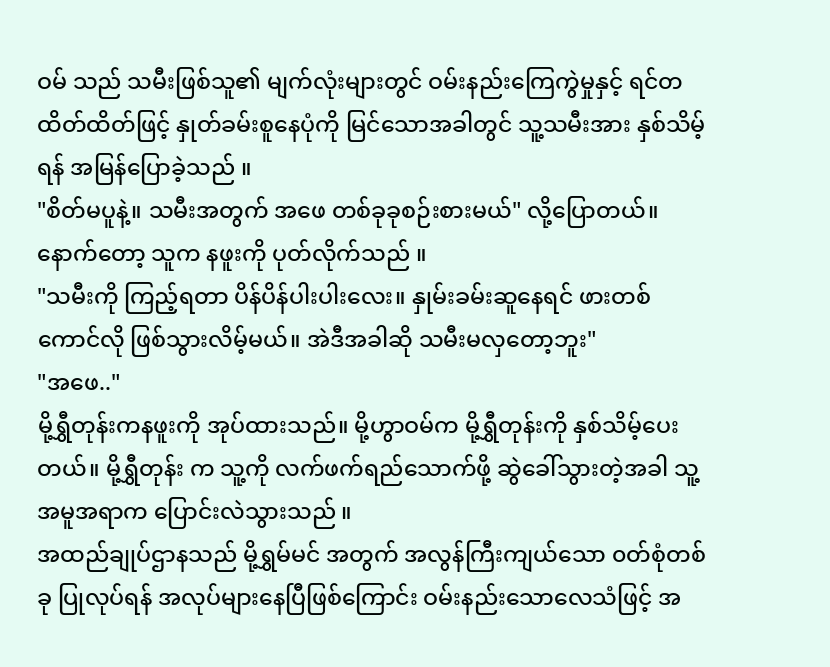ဝမ် သည် သမီးဖြစ်သူ၏ မျက်လုံးများတွင် ဝမ်းနည်းကြေကွဲမှုနှင့် ရင်တထိတ်ထိတ်ဖြင့် နှုတ်ခမ်းစူနေပုံကို မြင်သောအခါတွင် သူ့သမီးအား နှစ်သိမ့်ရန် အမြန်ပြောခဲ့သည် ။
"စိတ်မပူနဲ့။ သမီးအတွက် အဖေ တစ်ခုခုစဉ်းစားမယ်" လို့ပြောတယ်။ နောက်တော့ သူက နဖူးကို ပုတ်လိုက်သည် ။
"သမီးကို ကြည့်ရတာ ပိန်ပိန်ပါးပါးလေး။ နှုမ်းခမ်းဆူနေရင် ဖားတစ်ကောင်လို ဖြစ်သွားလိမ့်မယ်။ အဲဒီအခါဆို သမီးမလှတော့ဘူး"
"အဖေ.."
မို့ရွှီတုန်းကနဖူးကို အုပ်ထားသည်။ မို့ဟွာဝမ်က မို့ရွှီတုန်းကို နှစ်သိမ့်ပေးတယ်။ မို့ရွှီတုန်း က သူ့ကို လက်ဖက်ရည်သောက်ဖို့ ဆွဲခေါ်သွားတဲ့အခါ သူ့အမူအရာက ပြောင်းလဲသွားသည် ။
အထည်ချုပ်ဌာနသည် မို့ရွှမ်မင် အတွက် အလွန်ကြီးကျယ်သော ၀တ်စုံတစ်ခု ပြုလုပ်ရန် အလုပ်များနေပြီဖြစ်ကြောင်း ဝမ်းနည်းသောလေသံဖြင့် အ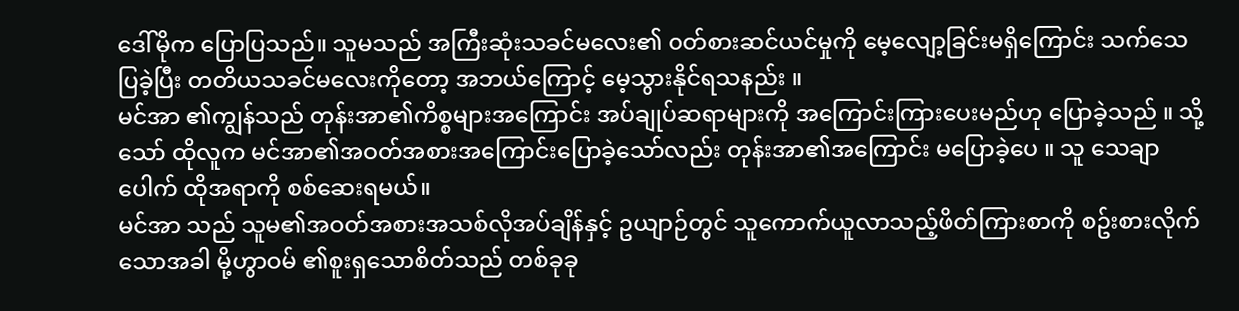ဒေါ်မိုက ပြောပြသည်။ သူမသည် အကြီးဆုံးသခင်မလေး၏ ၀တ်စားဆင်ယင်မှုကို မေ့လျော့ခြင်းမရှိကြောင်း သက်သေပြခဲ့ပြီး တတိယသခင်မလေးကိုတော့ အဘယ်ကြောင့် မေ့သွားနိုင်ရသနည်း ။
မင်အာ ၏ကျွန်သည် တုန်းအာ၏ကိစ္စများအကြောင်း အပ်ချုပ်ဆရာများကို အကြောင်းကြားပေးမည်ဟု ပြောခဲ့သည် ။ သို့သော် ထိုလူက မင်အာ၏အဝတ်အစားအကြောင်းပြောခဲ့သော်လည်း တုန်းအာ၏အကြောင်း မပြောခဲ့ပေ ။ သူ သေချာပေါက် ထိုအရာကို စစ်ဆေးရမယ်။
မင်အာ သည် သူမ၏အဝတ်အစားအသစ်လိုအပ်ချိန်နှင့် ဥယျာဉ်တွင် သူကောက်ယူလာသည့်ဖိတ်ကြားစာကို စဥ်းစားလိုက်သောအခါ မို့ဟွာဝမ် ၏စူးရှသောစိတ်သည် တစ်ခုခု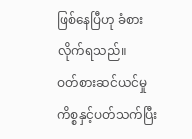ဖြစ်နေပြီဟု ခံစားလိုက်ရသည်။
ဝတ်စားဆင်ယင်မှုကိစ္စနှင့်ပတ်သက်ပြီး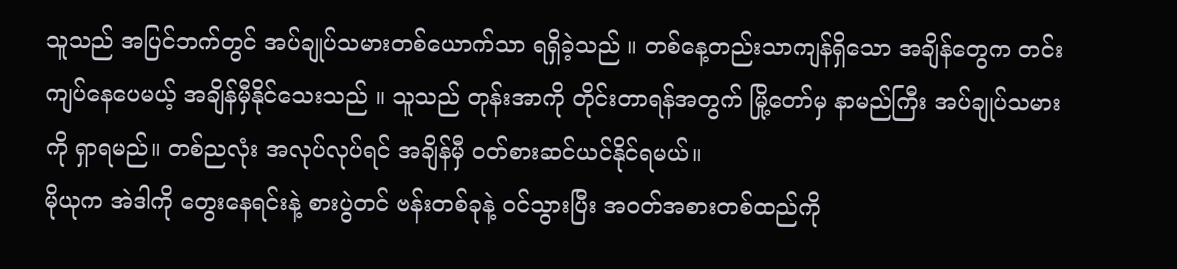သူသည် အပြင်ဘက်တွင် အပ်ချုပ်သမားတစ်ယောက်သာ ရရှိခဲ့သည် ။ တစ်နေ့တည်းသာကျန်ရှိသော အချိန်တွေက တင်းကျပ်နေပေမယ့် အချိန်မှီနိုင်သေးသည် ။ သူသည် တုန်းအာကို တိုင်းတာရန်အတွက် မြို့တော်မှ နာမည်ကြီး အပ်ချုပ်သမားကို ရှာရမည်။ တစ်ညလုံး အလုပ်လုပ်ရင် အချိန်မှီ ၀တ်စားဆင်ယင်နိုင်ရမယ်။
မိုယုက အဲဒါကို တွေးနေရင်းနဲ့ စားပွဲတင် ဗန်းတစ်ခုနဲ့ ဝင်သွားပြီး အဝတ်အစားတစ်ထည်ကို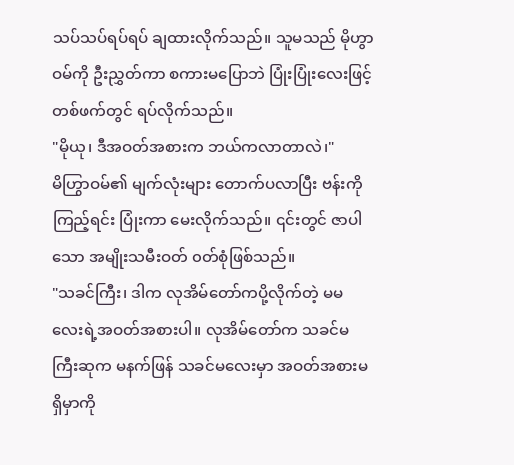သပ်သပ်ရပ်ရပ် ချထားလိုက်သည်။ သူမသည် မိုဟွာဝမ်ကို ဦးညွှတ်ကာ စကားမပြောဘဲ ပြုံးပြုံးလေးဖြင့် တစ်ဖက်တွင် ရပ်လိုက်သည်။
"မိုယု၊ ဒီအဝတ်အစားက ဘယ်ကလာတာလဲ၊"
မိဟြွာဝမ်၏ မျက်လုံးများ တောက်ပလာပြီး ဗန်းကို ကြည့်ရင်း ပြုံးကာ မေးလိုက်သည်။ ၎င်းတွင် ဇာပါသော အမျိုးသမီးဝတ် ၀တ်စုံဖြစ်သည်။
"သခင်ကြီး၊ ဒါက လုအိမ်တော်ကပို့လိုက်တဲ့ မမလေးရဲ့အဝတ်အစားပါ။ လုအိမ်တော်က သခင်မကြီးဆုက မနက်ဖြန် သခင်မလေးမှာ အဝတ်အစားမရှိမှာကို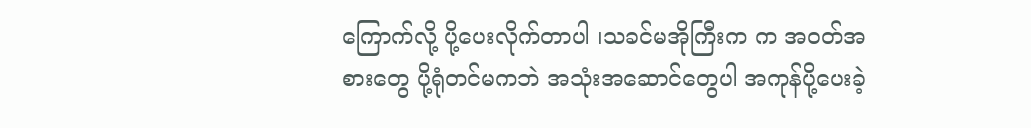ကြောက်လို့ ပို့ပေးလိုက်တာပါ ၊သခင်မအိုကြီးက က အဝတ်အစားတွေ ပို့ရုံတင်မကဘဲ အသုံးအဆောင်တွေပါ အကုန်ပို့ပေးခဲ့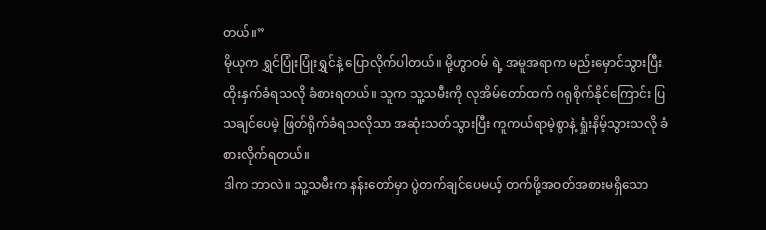တယ်။”
မိုယုက ရွှင်ပြုံးပြုံးရွှင်နဲ့ ပြောလိုက်ပါတယ်။ မို့ဟွာဝမ် ရဲ့ အမူအရာက မည်းမှောင်သွားပြီး ထိုးနှက်ခံရသလို ခံစားရတယ်။ သူက သူ့သမီးကို လုအိမ်တော်ထက် ဂရုစိုက်နိုင်ကြောင်း ပြသချင်ပေမဲ့ ဖြတ်ရိုက်ခံရသလိုသာ အဆုံးသတ်သွားပြီး ကူကယ်ရာမဲ့စွာနဲ့ ရှုံးနိမ့်သွားသလို ခံစားလိုက်ရတယ်။
ဒါက ဘာလဲ။ သူ့သမီးက နန်းတော်မှာ ပွဲတက်ချင်ပေမယ့် တက်ဖို့အဝတ်အစားမရှိသော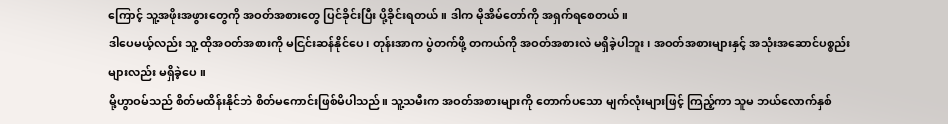ကြောင့် သူ့အဖိုးအဖွားတွေကို အဝတ်အစားတွေ ပြင်ခိုင်းပြီး ပို့ခိုင်းရတယ်။ ဒါက မိုအိမ်တော်ကို အရှက်ရစေတယ်။
ဒါပေမယ့်လည်း သူ့ ထိုအဝတ်အစားကို မငြင်းဆန်နိုင်ပေ၊ တုန်းအာက ပွဲတက်ဖို့ တကယ်ကို အဝတ်အစားလဲ မရှိခဲ့ပါဘူး၊ အဝတ်အစားများနှင့် အသုံးအဆောင်ပစ္စည်းများလည်း မရှိခဲ့ပေ ။
မို့ဟွာဝမ်သည် စိတ်မထိန်းနိုင်ဘဲ စိတ်မကောင်းဖြစ်မိပါသည်။ သူ့သမီးက အဝတ်အစားများကို တောက်ပသော မျက်လုံးများဖြင့် ကြည့်ကာ သူမ ဘယ်လောက်နှစ်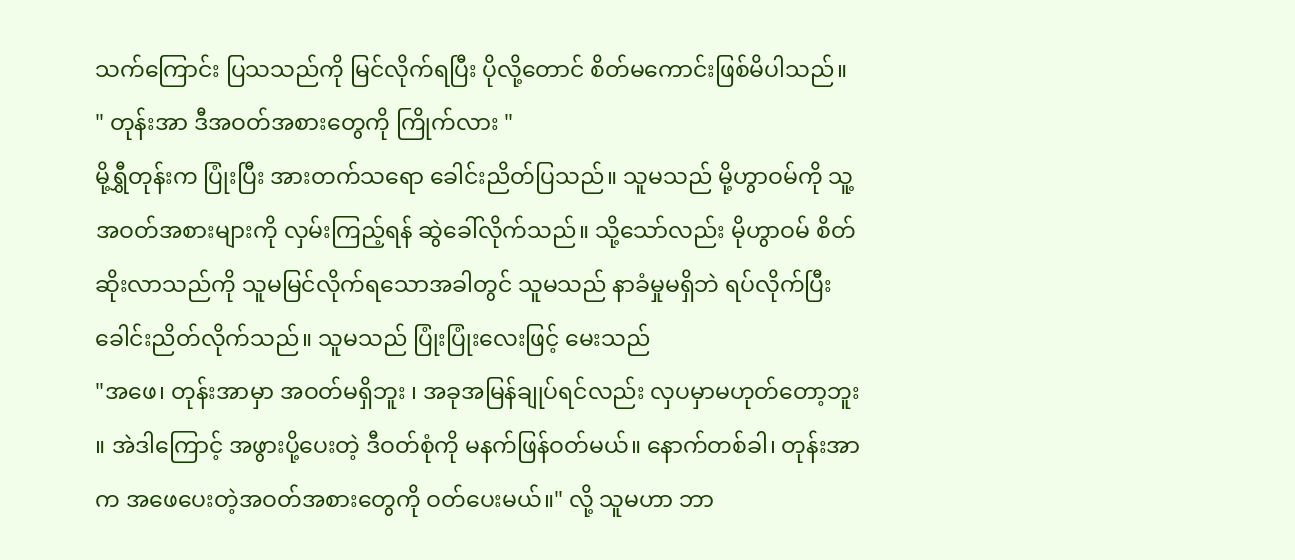သက်ကြောင်း ပြသသည်ကို မြင်လိုက်ရပြီး ပိုလို့တောင် စိတ်မကောင်းဖြစ်မိပါသည်။
" တုန်းအာ ဒီအဝတ်အစားတွေကို ကြိုက်လား "
မို့ရွှီတုန်းက ပြုံးပြီး အားတက်သရော ခေါင်းညိတ်ပြသည်။ သူမသည် မို့ဟွာဝမ်ကို သူ့အဝတ်အစားများကို လှမ်းကြည့်ရန် ဆွဲခေါ်လိုက်သည်။ သို့သော်လည်း မိုဟွာဝမ် စိတ်ဆိုးလာသည်ကို သူမမြင်လိုက်ရသောအခါတွင် သူမသည် နာခံမှုမရှိဘဲ ရပ်လိုက်ပြီး ခေါင်းညိတ်လိုက်သည်။ သူမသည် ပြုံးပြုံးလေးဖြင့် မေးသည်
"အဖေ၊ တုန်းအာမှာ အဝတ်မရှိဘူး ၊ အခုအမြန်ချုပ်ရင်လည်း လှပမှာမဟုတ်တော့ဘူး ။ အဲဒါကြောင့် အဖွားပို့ပေးတဲ့ ဒီဝတ်စုံကို မနက်ဖြန်ဝတ်မယ်။ နောက်တစ်ခါ၊ တုန်းအာက အဖေပေးတဲ့အဝတ်အစားတွေကို ဝတ်ပေးမယ်။" လို့ သူမဟာ ဘာ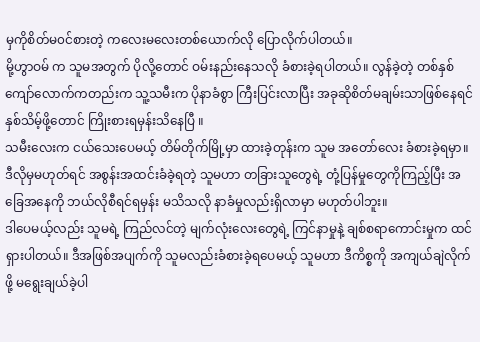မှကိုစိတ်မ၀င်စားတဲ့ ကလေးမလေးတစ်ယောက်လို ပြောလိုက်ပါတယ်။
မို့ဟွာဝမ် က သူမအတွက် ပိုလို့တောင် ဝမ်းနည်းနေသလို ခံစားခဲ့ရပါတယ်။ လွန်ခဲ့တဲ့ တစ်နှစ်ကျော်လောက်ကတည်းက သူ့သမီးက ပိုနာခံစွာ ကြီးပြင်းလာပြီး အခုဆိုစိတ်မချမ်းသာဖြစ်နေရင် နှစ်သိမ့်ဖို့တောင် ကြိုးစားရမှန်းသိနေပြီ ။
သမီးလေးက ငယ်သေးပေမယ့် တိမ်တိုက်မြို့မှာ ထားခဲ့တုန်းက သူမ အတော်လေး ခံစားခဲ့ရမှာ။ ဒီလိုမှမဟုတ်ရင် အစွန်းအထင်းခံခဲ့ရတဲ့ သူမဟာ တခြားသူတွေရဲ့ တုံ့ပြန်မှုတွေကိုကြည့်ပြီး အခြေအနေကို ဘယ်လိုစီရင်ရမှန်း မသိသလို နာခံမှုလည်းရှိလာမှာ မဟုတ်ပါဘူး။
ဒါပေမယ့်လည်း သူမရဲ့ ကြည်လင်တဲ့ မျက်လုံးလေးတွေရဲ့ ကြင်နာမှုနဲ့ ချစ်စရာကောင်းမှုက ထင်ရှားပါတယ်။ ဒီအဖြစ်အပျက်ကို သူမလည်းခံစားခဲ့ရပေမယ့် သူမဟာ ဒီကိစ္စကို အကျယ်ချဲလိုက်ဖို့ မရွေးချယ်ခဲ့ပါ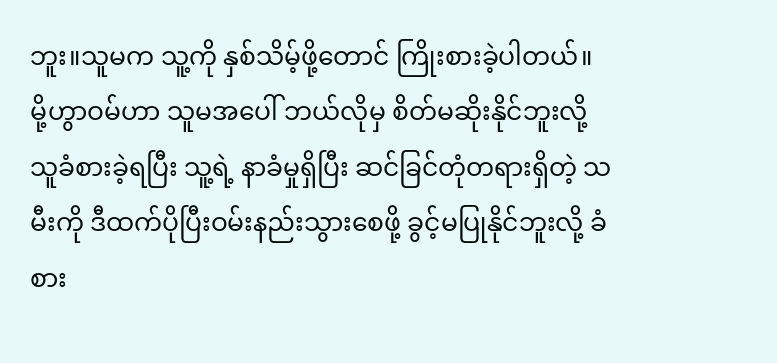ဘူး။သူမက သူ့ကို နှစ်သိမ့်ဖို့တောင် ကြိုးစားခဲ့ပါတယ်။
မို့ဟွာဝမ်ဟာ သူမအပေါ် ဘယ်လိုမှ စိတ်မဆိုးနိုင်ဘူးလို့ သူခံစားခဲ့ရပြီး သူ့ရဲ့ နာခံမှုရှိပြီး ဆင်ခြင်တုံတရားရှိတဲ့ သမီးကို ဒီထက်ပိုပြီးဝမ်းနည်းသွားစေဖို့ ခွင့်မပြုနိုင်ဘူးလို့ ခံစား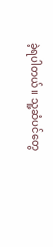ခဲ့ရပါတယ်။ သူ့ဆံပင်တွေ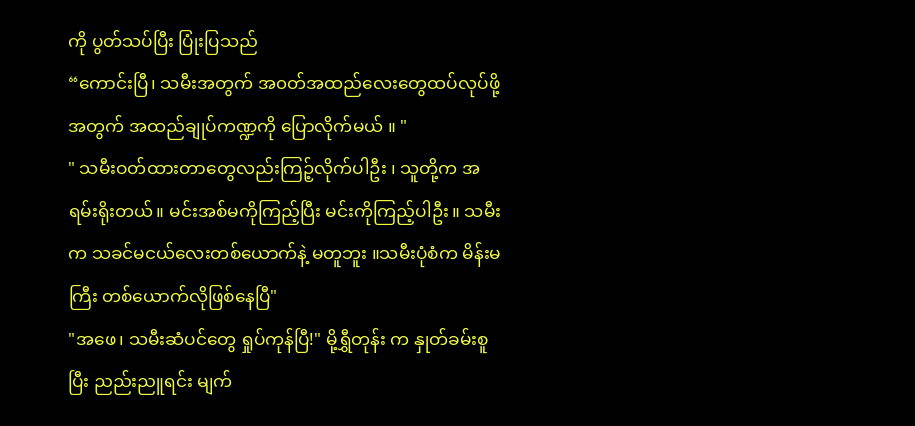ကို ပွတ်သပ်ပြီး ပြုံးပြသည်
“ကောင်းပြီ၊ သမီးအတွက် အ၀တ်အထည်လေးတွေထပ်လုပ်ဖို့အတွက် အထည်ချုပ်ကဏ္ဍကို ပြောလိုက်မယ် ။ "
" သမီးဝတ်ထားတာတွေလည်းကြဉ့်လိုက်ပါဦး ၊ သူတို့က အရမ်းရိုးတယ်။ မင်းအစ်မကိုကြည့်ပြီး မင်းကိုကြည့်ပါဦး။ သမီးက သခင်မငယ်လေးတစ်ယောက်နဲ့ မတူဘူး ။သမီးပုံစံက မိန်းမကြီး တစ်ယောက်လိုဖြစ်နေပြီ"
"အဖေ၊ သမီးဆံပင်တွေ ရှုပ်ကုန်ပြီ!" မို့ရွှီတုန်း က နှုတ်ခမ်းစူပြီး ညည်းညူရင်း မျက်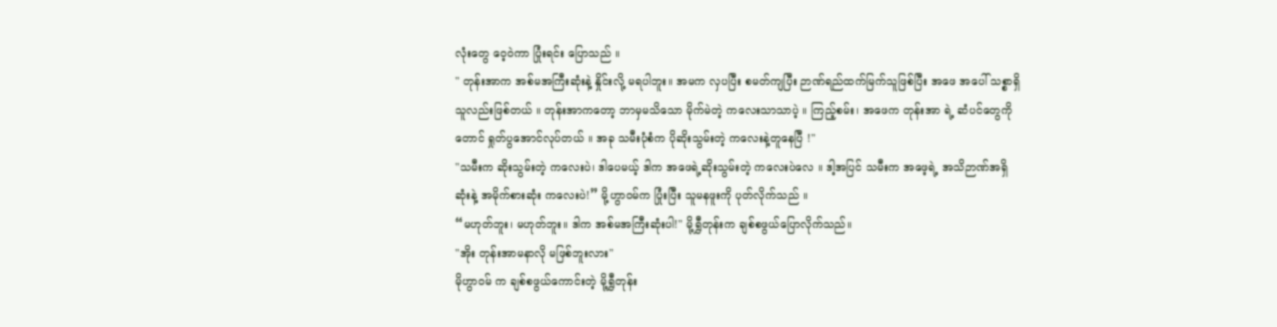လုံးတွေ ဝေ့ဝဲကာ ပြုံးရင်း ပြောသည် ။
" တုန်းအာက အစ်မအကြီးဆုံးနဲ့ နှိုင်းလို့ မရပါဘူး။ အမက လှပပြီး စမတ်ကျပြီး ဉာဏ်ရည်ထက်မြက်သူဖြစ်ပြီး အဖေ အပေါ် သစ္စာရှိသူလည်းဖြစ်တယ် ။ တုန်းအာကတော့ ဘာမှမသိသော မိုက်မဲတဲ့ ကလေးသာသာပဲ့ ။ ကြည့်စမ်း၊ အဖေက တုန်းအာ ရဲ့ ဆံပင်တွေကိုတောင် ရှုတ်ပွအောင်လုပ်တယ် ။ အခု သမီးပုံစံက ပိုဆိုးသွမ်းတဲ့ ကလေးနဲ့တူနေပြီ !"
"သမီးက ဆိုးသွမ်းတဲ့ ကလေးပဲ၊ ဒါပေမယ့် ဒါက အဖေရဲ့ဆိုးသွမ်းတဲ့ ကလေးပဲလေ ။ ဒါ့အပြင် သမီးက အဖေ့ရဲ့ အသိဉာဏ်အရှိဆုံးနဲ့ အမိုက်စားဆုံး ကလေးပဲ!” မို့ဟွာဝမ်က ပြုံးပြီး သူမနဖူးကို ပုတ်လိုက်သည် ။
“မဟုတ်ဘူး၊ မဟုတ်ဘူး။ ဒါက အစ်မအကြီးဆုံးပါ!" မို့ရွှီတုန်းက ချစ်စဖွယ်ပြောလိုက်သည်။
"အိုး တုန်းအာမနာလို မဖြစ်ဘူးလား"
မိုဟွာဝမ် က ချစ်စဖွယ်ကောင်းတဲ့ မို့ရွှီတုန်း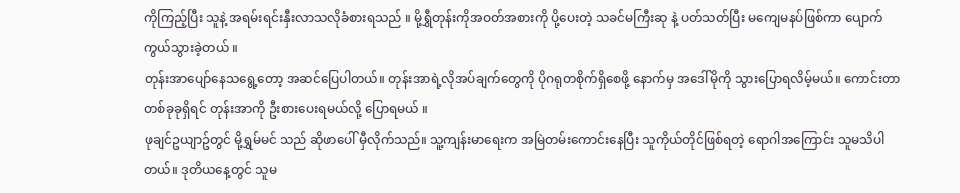ကိုကြည့်ပြီး သူနဲ့ အရမ်းရင်းနှီးလာသလိုခံစားရသည် ။ မို့ရွှီတုန်းကိုအဝတ်အစားကို ပို့ပေးတဲ့ သခင်မကြီးဆု နဲ့ ပတ်သတ်ပြီး မကျေမနပ်ဖြစ်ကာ ပျောက်ကွယ်သွားခဲ့တယ် ။
တုန်းအာပျော်နေသရွေ့တော့ အဆင်ပြေပါတယ်။ တုန်းအာရဲ့လိုအပ်ချက်တွေကို ပိုဂရုတစိုက်ရှိစေဖို့ နောက်မှ အဒေါ်မိုကို သွားပြောရလိမ့်မယ်။ ကောင်းတာတစ်ခုခုရှိရင် တုန်းအာကို ဦးစားပေးရမယ်လို့ ပြောရမယ် ။
ဖုချင်ဥယျာဥ်တွင် မို့ရွှမ်မင် သည် ဆိုဖာပေါ် မှီလိုက်သည်။ သူ့ကျန်းမာရေးက အမြဲတမ်းကောင်းနေပြီး သူကိုယ်တိုင်ဖြစ်ရတဲ့ ရောဂါအကြောင်း သူမသိပါတယ်။ ဒုတိယနေ့တွင် သူမ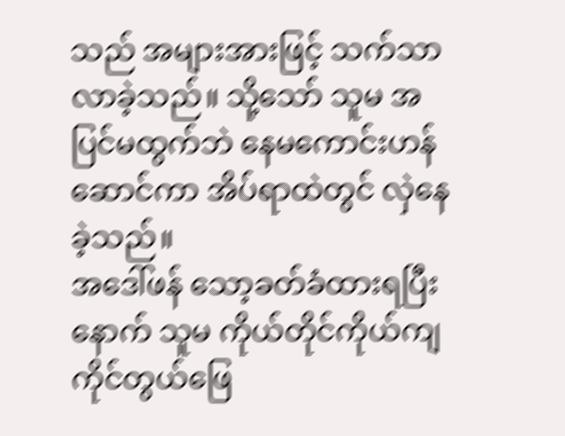သည် အများအားဖြင့် သက်သာလာခဲ့သည်။ သို့သော် သူမ အပြင်မထွက်ဘဲ နေမကောင်းဟန်ဆောင်ကာ အိပ်ရာထဲတွင် လှဲနေခဲ့သည်။
အဒေါ်ဖန် သော့ခတ်ခံထားရပြီးနောက် သူမ ကိုယ်တိုင်ကိုယ်ကျ ကိုင်တွယ်ဖြေ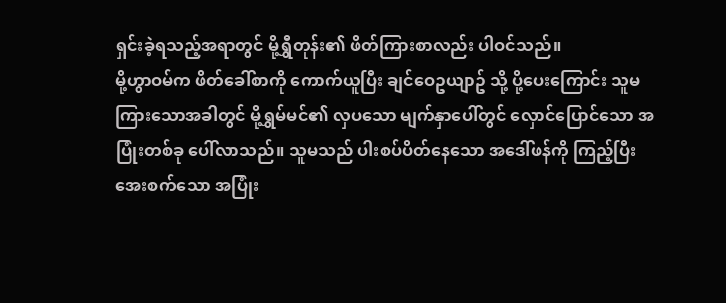ရှင်းခဲ့ရသည့်အရာတွင် မို့ရွှီတုန်း၏ ဖိတ်ကြားစာလည်း ပါဝင်သည်။
မို့ဟွာဝမ်က ဖိတ်ခေါ်စာကို ကောက်ယူပြီး ချင်ဝေဥယျာဥ် သို့ ပို့ပေးကြောင်း သူမကြားသောအခါတွင် မို့ရွှမ်မင်၏ လှပသော မျက်နှာပေါ်တွင် လှောင်ပြောင်သော အပြုံးတစ်ခု ပေါ်လာသည်။ သူမသည် ပါးစပ်ပိတ်နေသော အဒေါ်ဖန်ကို ကြည့်ပြီး အေးစက်သော အပြုံး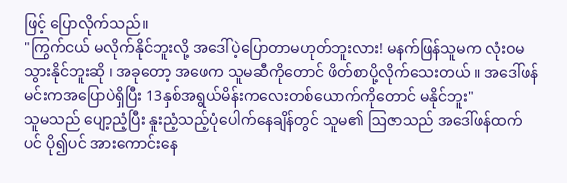ဖြင့် ပြောလိုက်သည်။
"ကြွက်ငယ် မလိုက်နိုင်ဘူးလို့ အဒေါ်ပဲ့ပြောတာမဟုတ်ဘူးလား! မနက်ဖြန်သူမက လုံးဝမသွားနိုင်ဘူးဆို ၊ အခုတော့ အဖေက သူမဆီကိုတောင် ဖိတ်စာပို့လိုက်သေးတယ် ။ အဒေါ်ဖန် မင်းကအပြောပဲရှိပြီး 13နှစ်အရွယ်မိန်းကလေးတစ်ယောက်ကိုတောင် မနိုင်ဘူး"
သူမသည် ပျော့ညံ့ပြီး နူးညံ့သည့်ပုံပေါက်နေချိန်တွင် သူမ၏ ဩဇာသည် အဒေါ်ဖန်ထက်ပင် ပို၍ပင် အားကောင်းနေ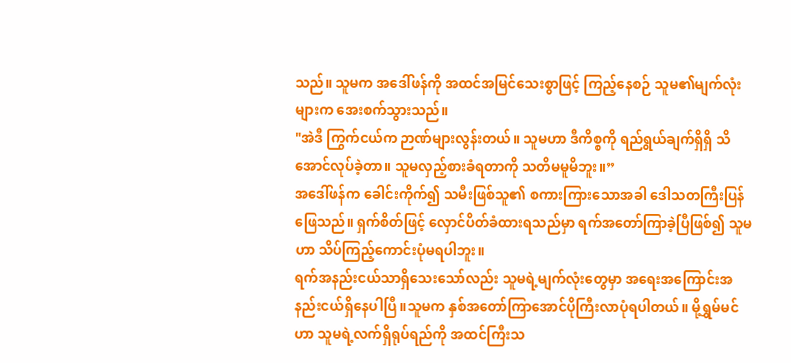သည်။ သူမက အဒေါ်ဖန်ကို အထင်အမြင်သေးစွာဖြင့် ကြည့်နေစဉ် သူမ၏မျက်လုံးများက အေးစက်သွားသည်။
"အဲဒီ ကြွက်ငယ်က ဉာဏ်များလွန်းတယ်။ သူမဟာ ဒီကိစ္စကို ရည်ရွယ်ချက်ရှိရှိ သိအောင်လုပ်ခဲ့တာ။ သူမလှည့်စားခံရတာကို သတိမမူမိဘူး။”
အဒေါ်ဖန်က ခေါင်းကိုက်၍ သမီးဖြစ်သူ၏ စကားကြားသောအခါ ဒေါသတကြီးပြန်ဖြေသည်။ ရှက်စိတ်ဖြင့် လှောင်ပိတ်ခံထားရသည်မှာ ရက်အတော်ကြာခဲ့ပြီဖြစ်၍ သူမဟာ သိပ်ကြည့်ကောင်းပုံမရပါဘူး။
ရက်အနည်းငယ်သာရှိသေးသော်လည်း သူမရဲ့မျက်လုံးတွေမှာ အရေးအကြောင်းအနည်းငယ်ရှိနေပါပြီ။သူမက နှစ်အတော်ကြာအောင်ပိုကြီးလာပုံရပါတယ်။ မို့ရွှမ်မင်ဟာ သူမရဲ့လက်ရှိရုပ်ရည်ကို အထင်ကြီးသ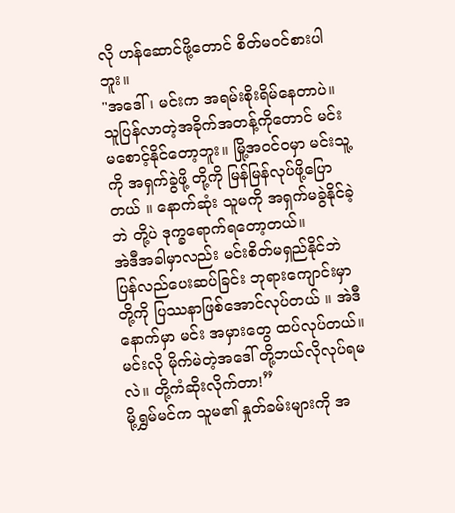လို ဟန်ဆောင်ဖို့တောင် စိတ်မ၀င်စားပါဘူး။
"အဒေါ် ၊ မင်းက အရမ်းစိုးရိမ်နေတာပဲ။ သူပြန်လာတဲ့အခိုက်အတန့်ကိုတောင် မင်းမစောင့်နိုင်တော့ဘူး။ မြို့အဝင်ဝမှာ မင်းသူ့ကို အရှက်ခွဲဖို့ တို့ကို မြန်မြန်လုပ်ဖို့ပြောတယ် ။ နောက်ဆုံး သူမကို အရှက်မခွဲနိုင်ခဲ့ဘဲ တို့ပဲ ဒုက္ခရောက်ရတော့တယ်။
အဲဒီအခါမှာလည်း မင်းစိတ်မရှည်နိုင်ဘဲ ပြန်လည်ပေးဆပ်ခြင်း ဘုရားကျောင်းမှာ တို့ကို ပြဿနာဖြစ်အောင်လုပ်တယ် ။ အဲဒီနောက်မှာ မင်း အမှားတွေ ထပ်လုပ်တယ်။ မင်းလို မိုက်မဲတဲ့အဒေါ် တို့ဘယ်လိုလုပ်ရမလဲ။ တို့ကံဆိုးလိုက်တာ!”
မို့ရွှမ်မင်က သူမ၏ နှုတ်ခမ်းများကို အ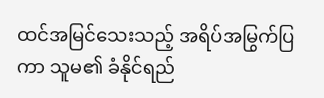ထင်အမြင်သေးသည့် အရိပ်အမြွက်ပြကာ သူမ၏ ခံနိုင်ရည်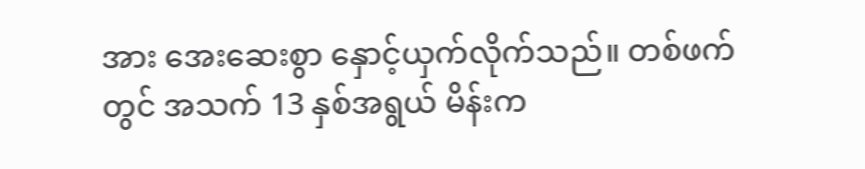အား အေးဆေးစွာ နှောင့်ယှက်လိုက်သည်။ တစ်ဖက်တွင် အသက် 13 နှစ်အရွယ် မိန်းက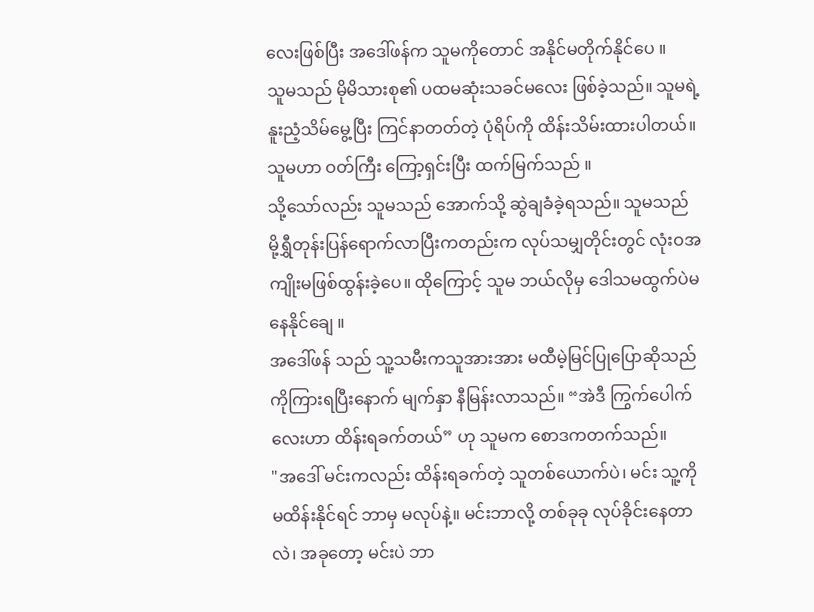လေးဖြစ်ပြီး အဒေါ်ဖန်က သူမကိုတောင် အနိုင်မတိုက်နိုင်ပေ ။
သူမသည် မိုမိသားစု၏ ပထမဆုံးသခင်မလေး ဖြစ်ခဲ့သည်။ သူမရဲ့ နူးညံ့သိမ်မွေ့ပြီး ကြင်နာတတ်တဲ့ ပုံရိပ်ကို ထိန်းသိမ်းထားပါတယ်။သူမဟာ ဝတ်ကြီး ကြော့ရှင်းပြီး ထက်မြက်သည် ။
သို့သော်လည်း သူမသည် အောက်သို့ ဆွဲချခံခဲ့ရသည်။ သူမသည် မို့ရွှီတုန်းပြန်ရောက်လာပြီးကတည်းက လုပ်သမျှတိုင်းတွင် လုံးဝအကျိုးမဖြစ်ထွန်းခဲ့ပေ။ ထိုကြောင့် သူမ ဘယ်လိုမှ ဒေါသမထွက်ပဲမနေနိုင်ချေ ။
အဒေါ်ဖန် သည် သူ့သမီးကသူအားအား မထီမဲ့မြင်ပြုပြောဆိုသည်ကိုကြားရပြီးနောက် မျက်နှာ နီမြန်းလာသည်။ “အဲဒီ ကြွက်ပေါက်လေးဟာ ထိန်းရခက်တယ်” ဟု သူမက စောဒကတက်သည်။
"အဒေါ် မင်းကလည်း ထိန်းရခက်တဲ့ သူတစ်ယောက်ပဲ၊ မင်း သူ့ကို မထိန်းနိုင်ရင် ဘာမှ မလုပ်နဲ့။ မင်းဘာလို့ တစ်ခုခု လုပ်ခိုင်းနေတာလဲ၊ အခုတော့ မင်းပဲ ဘာ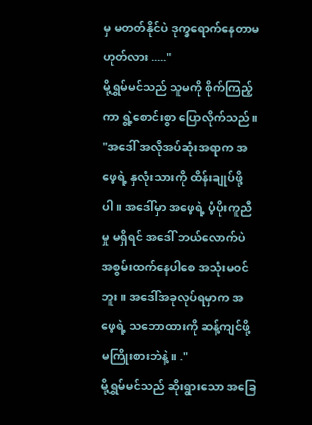မှ မတတ်နိုင်ပဲ ဒုက္ခရောက်နေတာမဟုတ်လား ....."
မို့ရွှမ်မင်သည် သူမကို စိုက်ကြည့်ကာ ရွဲ့စောင်းစွာ ပြောလိုက်သည်။
"အဒေါ် အလိုအပ်ဆုံးအရာက အဖေ့ရဲ့ နှလုံးသားကို ထိန်းချုပ်ဖို့ပါ။ အဒေါ်မှာ အဖေ့ရဲ့ ပံ့ပိုးကူညီမှု မရှိရင် အဒေါ် ဘယ်လောက်ပဲ အစွမ်းထက်နေပါစေ အသုံးမဝင်ဘူး ။ အဒေါ်အခုလုပ်ရမှာက အဖေ့ရဲ့ သဘောထားကို ဆန့်ကျင်ဖို့ မကြိုးစားဘဲနဲ့။ ."
မို့ရွှမ်မင်သည် ဆိုးရွားသော အခြေ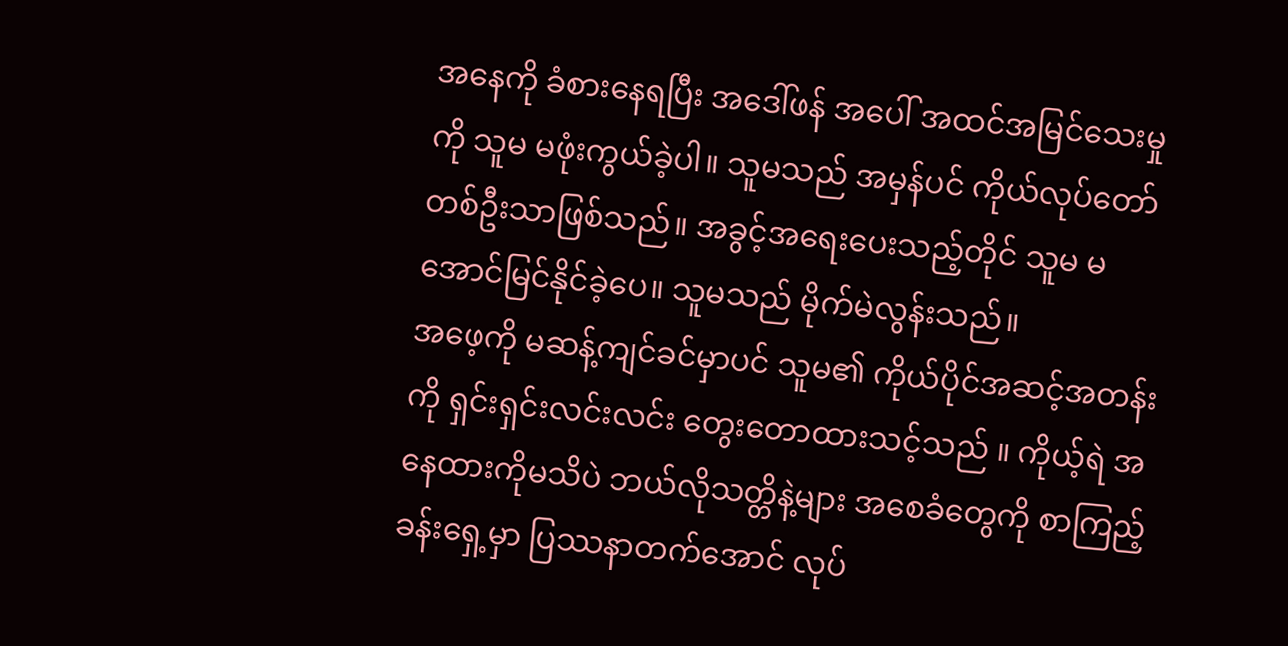အနေကို ခံစားနေရပြီး အဒေါ်ဖန် အပေါ် အထင်အမြင်သေးမှုကို သူမ မဖုံးကွယ်ခဲ့ပါ။ သူမသည် အမှန်ပင် ကိုယ်လုပ်တော်တစ်ဦးသာဖြစ်သည်။ အခွင့်အရေးပေးသည့်တိုင် သူမ မအောင်မြင်နိုင်ခဲ့ပေ။ သူမသည် မိုက်မဲလွန်းသည်။
အဖေ့ကို မဆန့်ကျင်ခင်မှာပင် သူမ၏ ကိုယ်ပိုင်အဆင့်အတန်းကို ရှင်းရှင်းလင်းလင်း တွေးတောထားသင့်သည် ။ ကိုယ့်ရဲ အနေထားကိုမသိပဲ ဘယ်လိုသတ္တိနဲ့များ အစေခံတွေကို စာကြည့်ခန်းရှေ့မှာ ပြဿနာတက်အောင် လုပ်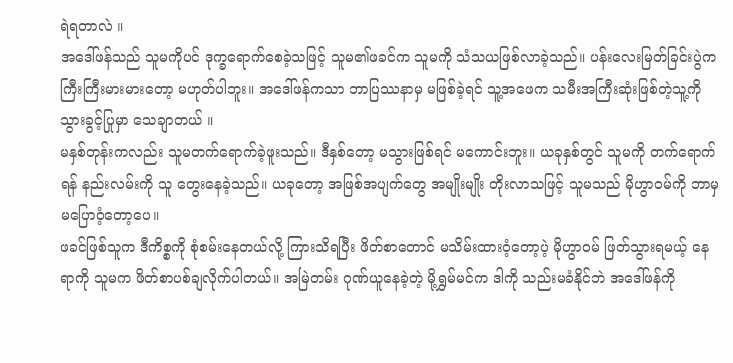ရဲရတာလဲ ။
အဒေါ်ဖန်သည် သူမကိုပင် ဒုက္ခရောက်စေခဲ့သဖြင့် သူမ၏ဖခင်က သူမကို သံသယဖြစ်လာခဲ့သည်။ ပန်းလေးမြတ်ခြင်းပွဲက ကြီးကြီးမားမားတော့ မဟုတ်ပါဘူး။ အဒေါ်ဖန်ကသာ ဘာပြဿနာမှ မဖြစ်ခဲ့ရင် သူ့အဖေက သမီးအကြီးဆုံးဖြစ်တဲ့သူ့ကို သွားခွင့်ပြုမှာ သေချာတယ် ။
မနှစ်တုန်းကလည်း သူမတက်ရောက်ခဲ့ဖူးသည်။ ဒီနှစ်တော့ မသွားဖြစ်ရင် မကောင်းဘူး။ ယခုနှစ်တွင် သူမကို တက်ရောက်ရန် နည်းလမ်းကို သူ တွေးနေခဲ့သည်။ ယခုတော့ အဖြစ်အပျက်တွေ အမျိုးမျိုး တိုးလာသဖြင့် သူမသည် မိုဟွာဝမ်ကို ဘာမှ မပြောဝံ့တော့ပေ။
ဖခင်ဖြစ်သူက ဒီကိစ္စကို စုံစမ်းနေတယ်လို့ ကြားသိရပြီး ဖိတ်စာတောင် မသိမ်းထားဝံ့တော့ပဲ့ မိုဟွာဝမ် ဖြတ်သွားရမယ့် နေရာကို သူမက ဖိတ်စာပစ်ချလိုက်ပါတယ်။ အမြဲတမ်း ဂုဏ်ယူနေခဲ့တဲ့ မို့ရွှမ်မင်က ဒါကို သည်းမခံနိုင်ဘဲ အဒေါ်ဖန်ကို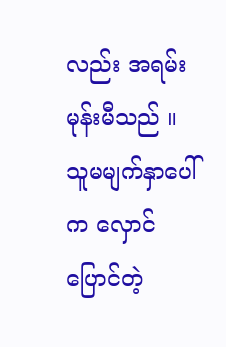လည်း အရမ်းမုန်းမီသည် ။
သူမမျက်နှာပေါ်က လှောင်ပြောင်တဲ့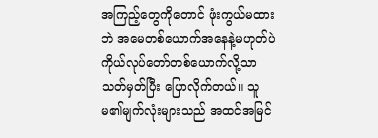အကြည့်တွေကိုတောင် ဖုံးကွယ်မထားဘဲ အမေတစ်ယောက်အနေနဲ့မဟုတ်ပဲ ကိုယ်လုပ်တော်တစ်ယောက်လို့သာသတ်မှတ်ပြီး ပြောလိုက်တယ်။ သူမ၏မျက်လုံးများသည် အထင်အမြင်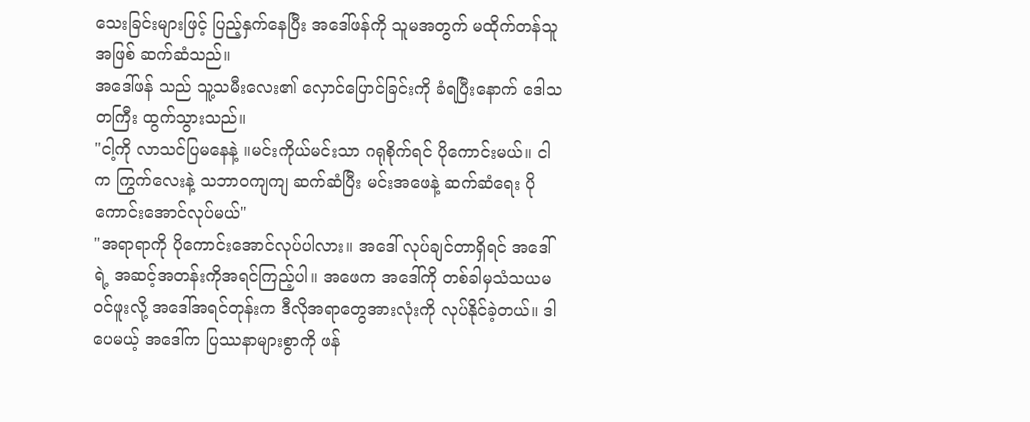သေးခြင်းများဖြင့် ပြည့်နှက်နေပြီး အဒေါ်ဖန်ကို သူမအတွက် မထိုက်တန်သူအဖြစ် ဆက်ဆံသည်။
အဒေါ်ဖန် သည် သူ့သမီးလေး၏ လှောင်ပြောင်ခြင်းကို ခံရပြီးနောက် ဒေါသတကြီး ထွက်သွားသည်။
"ငါ့ကို လာသင်ပြမနေနဲ့ ။မင်းကိုယ်မင်းသာ ဂရုစိုက်ရင် ပိုကောင်းမယ်။ ငါက ကြွက်လေးနဲ့ သဘာဝကျကျ ဆက်ဆံပြီး မင်းအဖေနဲ့ ဆက်ဆံရေး ပိုကောင်းအောင်လုပ်မယ်"
"အရာရာကို ပိုကောင်းအောင်လုပ်ပါလား။ အဒေါ် လုပ်ချင်တာရှိရင် အဒေါ်ရဲ့ အဆင့်အတန်းကိုအရင်ကြည့်ပါ။ အဖေက အဒေါ်ကို တစ်ခါမှသံသယမဝင်ဖူးလို့ အဒေါ်အရင်တုန်းက ဒီလိုအရာတွေအားလုံးကို လုပ်နိုင်ခဲ့တယ်။ ဒါပေမယ့် အဒေါ်က ပြဿနာများစွာကို ဖန်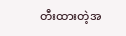တီးထားတဲ့အ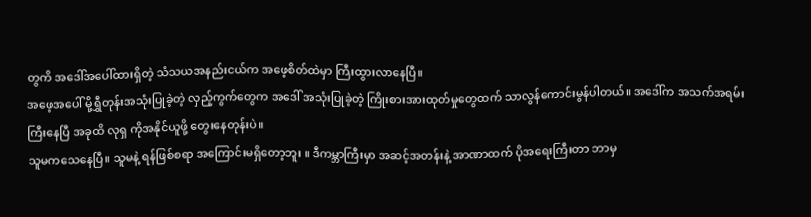တွကိ အဒေါ်အပေါ်ထားရှိတဲ့ သံသယအနည်းငယ်က အဖေ့စိတ်ထဲမှာ ကြီးထွားလာနေပြီ။
အဖေ့အပေါ် မို့ရွှီတုန်းအသုံးပြုခဲ့တဲ့ လှည့်ကွက်တွေက အဒေါ် အသုံးပြုခဲ့တဲ့ ကြိုးစားအားထုတ်မှုတွေထက် သာလွန်ကောင်းမွန်ပါတယ်။ အဒေါ်က အသက်အရမ်းကြီးနေပြီ အခုထိ လုရှ ကိုအနိုင်ယူဖို့ တွေးနေတုန်းပဲ။
သူမကသေနေပြီ။ သူမနဲ့ ရန်ဖြစ်စရာ အကြောင်းမရှိတော့ဘူး ။ ဒီကမ္ဘာကြီးမှာ အဆင့်အတန်းနဲ့ အာဏာထက် ပိုအရေးကြီးတာ ဘာမှ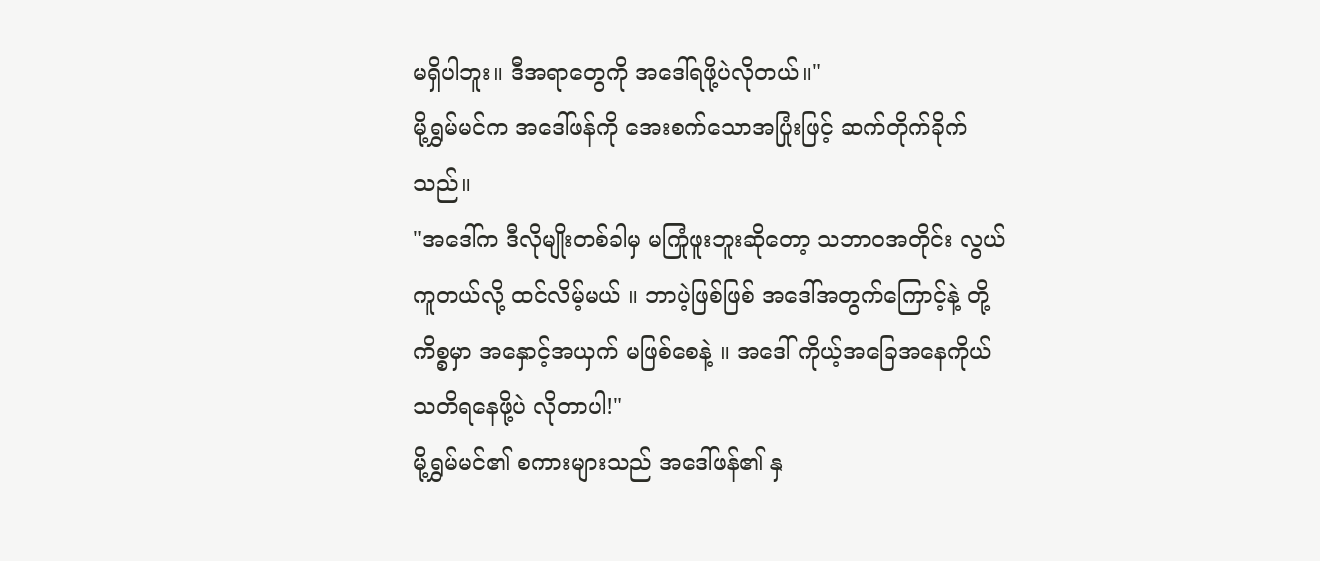မရှိပါဘူး။ ဒီအရာတွေကို အဒေါ်ရဖို့ပဲလိုတယ်။"
မို့ရွှမ်မင်က အဒေါ်ဖန်ကို အေးစက်သောအပြုံးဖြင့် ဆက်တိုက်ခိုက်သည်။
"အဒေါ်က ဒီလိုမျိုးတစ်ခါမှ မကြုံဖူးဘူးဆိုတော့ သဘာဝအတိုင်း လွယ်ကူတယ်လို့ ထင်လိမ့်မယ် ။ ဘာပဲ့ဖြစ်ဖြစ် အဒေါ်အတွက်ကြောင့်နဲ့ တို့ကိစ္စမှာ အနှောင့်အယှက် မဖြစ်စေနဲ့ ။ အဒေါ် ကိုယ့်အခြေအနေကိုယ် သတိရနေဖို့ပဲ လိုတာပါ!"
မို့ရွှမ်မင်၏ စကားများသည် အဒေါ်ဖန်၏ နှ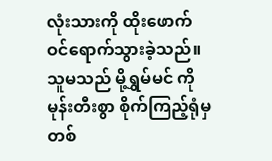လုံးသားကို ထိုးဖောက်ဝင်ရောက်သွားခဲ့သည်။ သူမသည် မို့ရွှမ်မင် ကို မုန်းတီးစွာ စိုက်ကြည့်ရုံမှတစ်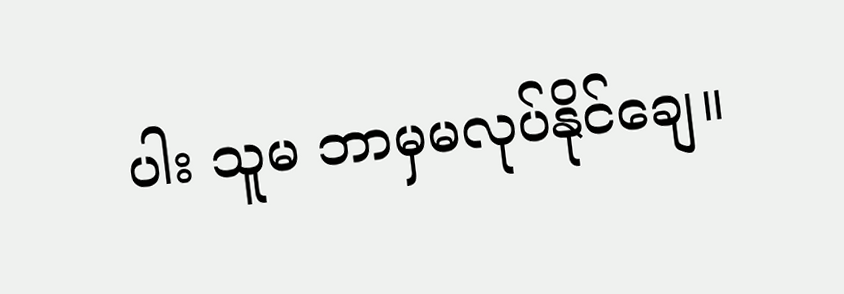ပါး သူမ ဘာမှမလုပ်နိုင်ချေ။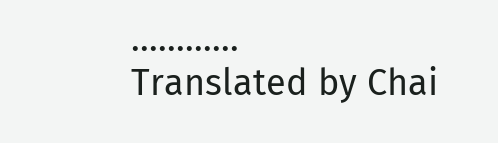............
Translated by Chai